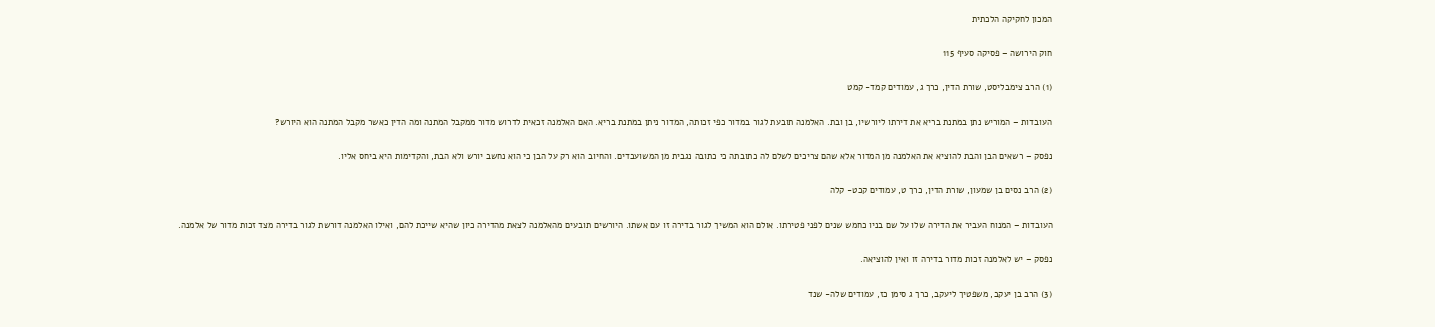המכון לחקיקה הלכתית

חוק הירושה – פסיקה סעיף 115

(1) הרב צימבליסט, שורת הדין, כרך ג, עמודים קמד- קמט

העובדות – המוריש נתן במתנת בריא את דירתו ליורשיו, בן ובת. האלמנה תובעת לגור במדור כפי זכותה, המדור ניתן במתנת בריא. האם האלמנה זכאית לדרוש מדור ממקבל המתנה ומה הדין כאשר מקבל המתנה הוא היורש?

נפסק – רשאים הבן והבת להוציא את האלמנה מן המדור אלא שהם צריכים לשלם לה כתובתה כי כתובה נגבית מן המשועבדים. והחיוב הוא רק על הבן כי הוא נחשב יורש ולא הבת, והקדימות היא ביחס אליו.

(2) הרב נסים בן שמעון, שורת הדין, כרך ט, עמודים קכט- קלה

העובדות – המנוח העביר את הדירה שלו על שם בניו כחמש שנים לפני פטירתו. אולם הוא המשיך לגור בדירה זו עם אשתו. היורשים תובעים מהאלמנה לצאת מהדירה כיון שהיא שייכת להם, ואילו האלמנה דורשת לגור בדירה מצד זכות מדור של אלמנה.

נפסק – יש לאלמנה זכות מדור בדירה זו ואין להוציאה.

(3) הרב בן יעקב, משפטיך ליעקב, כרך ג סימן כז, עמודים שלה- שנד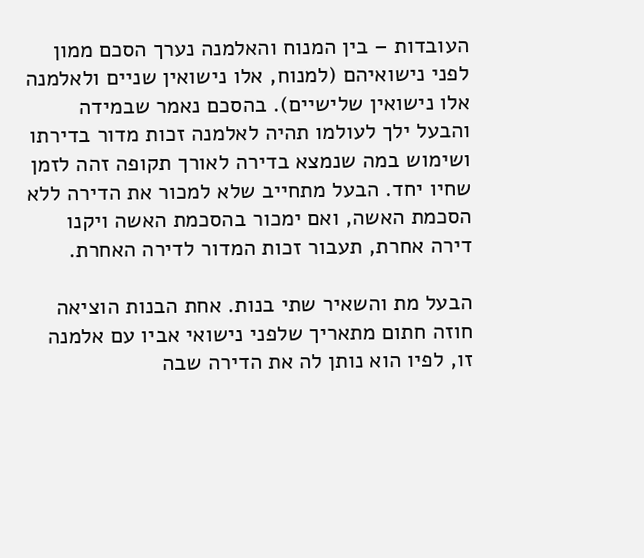העובדות – בין המנוח והאלמנה נערך הסכם ממון לפני נישואיהם (למנוח, אלו נישואין שניים ולאלמנה אלו נישואין שלישיים). בהסכם נאמר שבמידה והבעל ילך לעולמו תהיה לאלמנה זכות מדור בדירתו ושימוש במה שנמצא בדירה לאורך תקופה זהה לזמן שחיו יחד. הבעל מתחייב שלא למכור את הדירה ללא הסכמת האשה, ואם ימכור בהסכמת האשה ויקנו דירה אחרת, תעבור זכות המדור לדירה האחרת.

הבעל מת והשאיר שתי בנות. אחת הבנות הוציאה חוזה חתום מתאריך שלפני נישואי אביו עם אלמנה זו, לפיו הוא נותן לה את הדירה שבה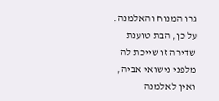גרו המנוח והאלמנה. על כן, הבת טוענת שדירה זו שייכת לה מלפני נישואי אביה, ואין לאלמנה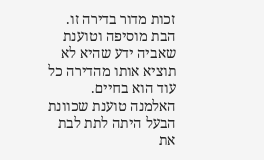זכות מדור בדירה זו. הבת מוסיפה וטוענת שאביה ידע שהיא לא תוציא אותו מהדירה כל עוד הוא בחיים. האלמנה טוענת שכוונת הבעל היתה לתת לבת את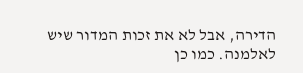הדירה, אבל לא את זכות המדור שיש לאלמנה. כמו כן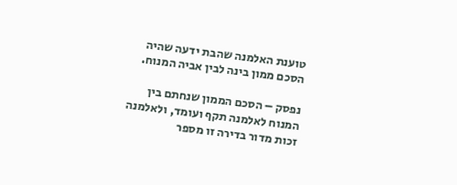טוענת האלמנה שהבת ידעה שהיה הסכם ממון בינה לבין אביה המנוח.

נפסק – הסכם הממון שנחתם בין המנוח לאלמנה תקף ועומד, ולאלמנה זכות מדור בדירה זו מספר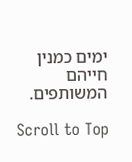ימים כמנין חייהם המשותפים.

Scroll to Top